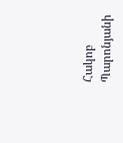Հակոբ Պարոնյանի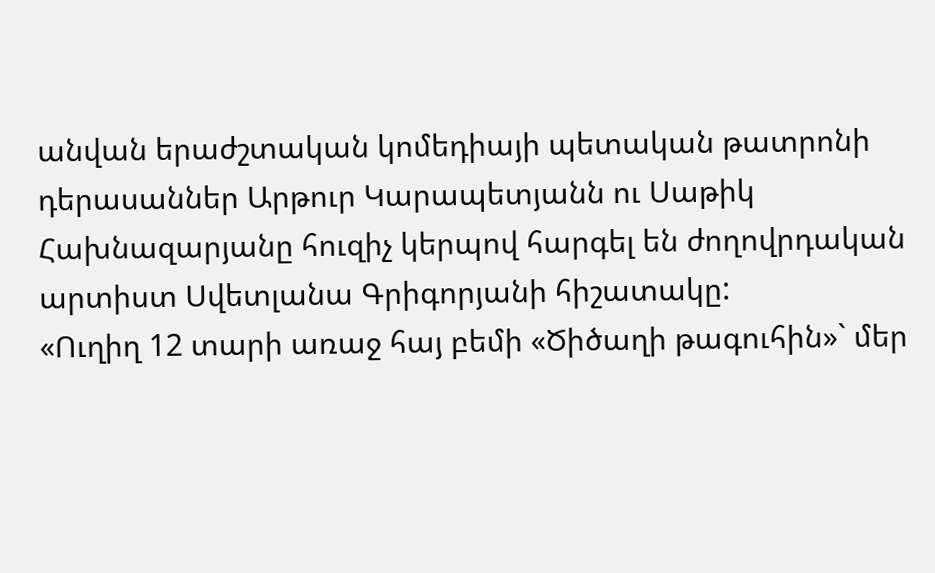անվան երաժշտական կոմեդիայի պետական թատրոնի դերասաններ Արթուր Կարապետյանն ու Սաթիկ Հախնազարյանը հուզիչ կերպով հարգել են ժողովրդական արտիստ Սվետլանա Գրիգորյանի հիշատակը:
«Ուղիղ 12 տարի առաջ հայ բեմի «Ծիծաղի թագուհին»` մեր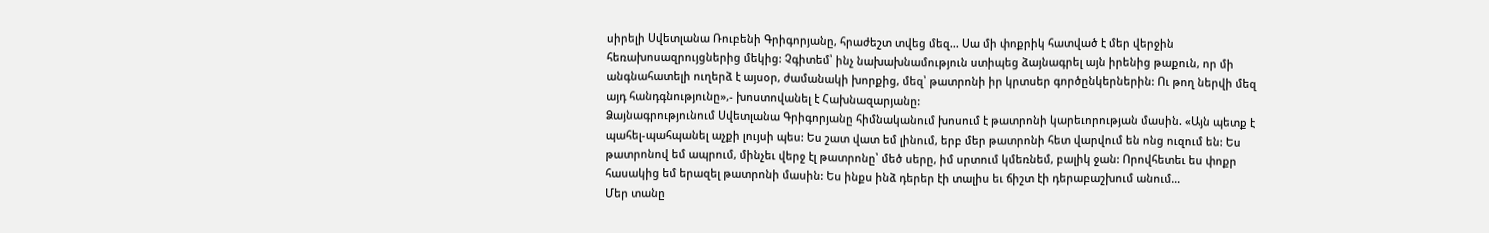սիրելի Սվետլանա Ռուբենի Գրիգորյանը, հրաժեշտ տվեց մեզ... Սա մի փոքրիկ հատված է մեր վերջին հեռախոսազրույցներից մեկից: Չգիտեմ՝ ինչ նախախնամություն ստիպեց ձայնագրել այն իրենից թաքուն, որ մի անգնահատելի ուղերձ է այսօր, ժամանակի խորքից, մեզ՝ թատրոնի իր կրտսեր գործընկերներին: Ու թող ներվի մեզ այդ հանդգնությունը»,- խոստովանել է Հախնազարյանը:
Ձայնագրությունում Սվետլանա Գրիգորյանը հիմնականում խոսում է թատրոնի կարեւորության մասին. «Այն պետք է պահել-պահպանել աչքի լույսի պես: Ես շատ վատ եմ լինում, երբ մեր թատրոնի հետ վարվում են ոնց ուզում են: Ես թատրոնով եմ ապրում, մինչեւ վերջ էլ թատրոնը՝ մեծ սերը, իմ սրտում կմեռնեմ, բալիկ ջան: Որովհետեւ ես փոքր հասակից եմ երազել թատրոնի մասին: Ես ինքս ինձ դերեր էի տալիս եւ ճիշտ էի դերաբաշխում անում…
Մեր տանը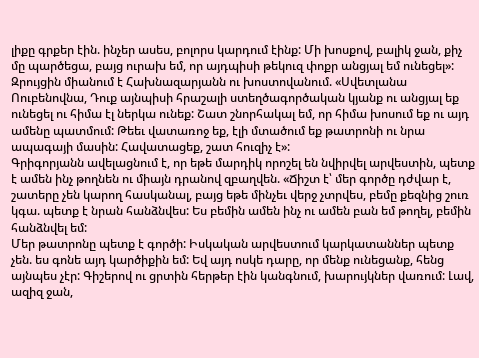լիքը գրքեր էին. ինչեր ասես, բոլորս կարդում էինք: Մի խոսքով, բալիկ ջան, քիչ մը պարծեցա, բայց ուրախ եմ, որ այդպիսի թեկուզ փոքր անցյալ եմ ունեցել»:
Զրույցին միանում է Հախնազարյանն ու խոստովանում. «Սվետլանա Ոուբենովնա, Դուք այնպիսի հրաշալի ստեղծագործական կյանք ու անցյալ եք ունեցել ու հիմա էլ ներկա ունեք: Շատ շնորհակալ եմ, որ հիմա խոսում եք ու այդ ամենը պատմում: Թեեւ վատառոջ եք, էլի մտածում եք թատրոնի ու նրա ապագայի մասին: Հավատացեք, շատ հուզիչ է»:
Գրիգորյանն ավելացնում է, որ եթե մարդիկ որոշել են նվիրվել արվեստին, պետք է ամեն ինչ թողնեն ու միայն դրանով զբաղվեն. «Ճիշտ է՝ մեր գործը դժվար է, շատերը չեն կարող հասկանալ, բայց եթե մինչեւ վերջ չտրվես, բեմը քեզնից շուռ կգա. պետք է նրան հանձնվես: Ես բեմին ամեն ինչ ու ամեն բան եմ թողել, բեմին հանձնվել եմ:
Մեր թատրոնը պետք է գործի: Իսկական արվեստում կարկատաններ պետք չեն. ես գոնե այդ կարծիքին եմ: Եվ այդ ոսկե դարը, որ մենք ունեցանք, հենց այնպես չէր: Գիշերով ու ցրտին հերթեր էին կանգնում, խարույկներ վառում: Լավ, ազիզ ջան,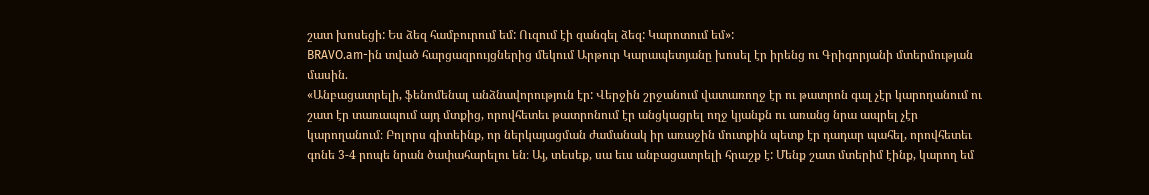շատ խոսեցի: Ես ձեզ համբուրում եմ: Ուզում էի զանգել ձեզ: Կարոտում եմ»:
BRAVO.am-ին տված հարցազրույցներից մեկում Արթուր Կարապետյանը խոսել էր իրենց ու Գրիգորյանի մտերմության մասին.
«Անբացատրելի, ֆենոմենալ անձնավորություն էր: Վերջին շրջանում վատառողջ էր ու թատրոն գալ չէր կարողանում ու շատ էր տառապում այդ մտքից, որովհետեւ թատրոնում էր անցկացրել ողջ կյանքն ու առանց նրա ապրել չէր կարողանում։ Բոլորս գիտեինք, որ ներկայացման ժամանակ իր առաջին մուտքին պետք էր դադար պահել, որովհետեւ գոնե 3-4 րոպե նրան ծափահարելու են։ Այ, տեսեք, սա եւս անբացատրելի հրաշք է: Մենք շատ մտերիմ էինք, կարող եմ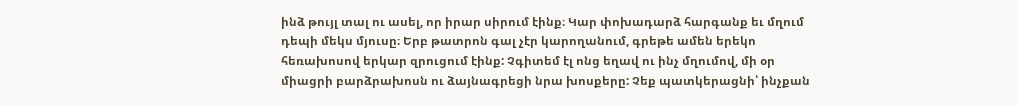ինձ թույլ տալ ու ասել, որ իրար սիրում էինք։ Կար փոխադարձ հարգանք եւ մղում դեպի մեկս մյուսը։ Երբ թատրոն գալ չէր կարողանում, գրեթե ամեն երեկո հեռախոսով երկար զրուցում էինք: Չգիտեմ էլ ոնց եղավ ու ինչ մղումով, մի օր միացրի բարձրախոսն ու ձայնագրեցի նրա խոսքերը: Չեք պատկերացնի՝ ինչքան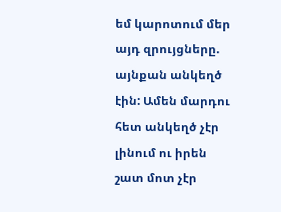եմ կարոտում մեր այդ զրույցները. այնքան անկեղծ էին: Ամեն մարդու հետ անկեղծ չէր լինում ու իրեն շատ մոտ չէր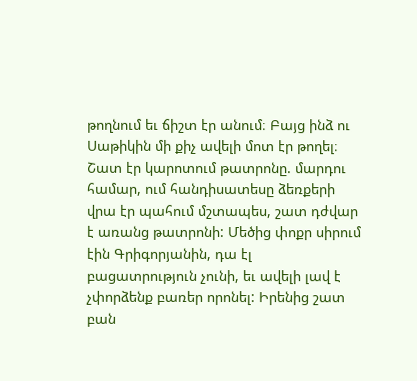թողնում եւ ճիշտ էր անում։ Բայց ինձ ու Սաթիկին մի քիչ ավելի մոտ էր թողել։ Շատ էր կարոտում թատրոնը. մարդու համար, ում հանդիսատեսը ձեռքերի վրա էր պահում մշտապես, շատ դժվար է առանց թատրոնի: Մեծից փոքր սիրում էին Գրիգորյանին, դա էլ բացատրություն չունի, եւ ավելի լավ է չփորձենք բառեր որոնել: Իրենից շատ բան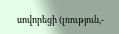սովորեցի (լռություն,-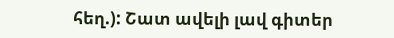հեղ.): Շատ ավելի լավ գիտեր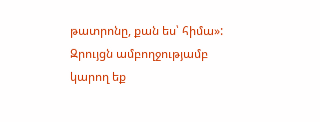թատրոնը, քան ես՝ հիմա»:
Զրույցն ամբողջությամբ կարող եք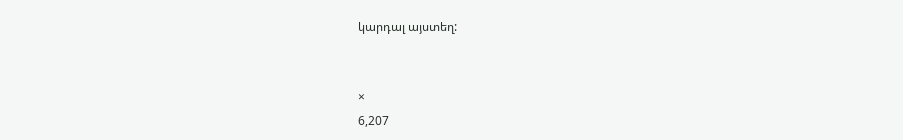կարդալ այստեղ:


×
6,207